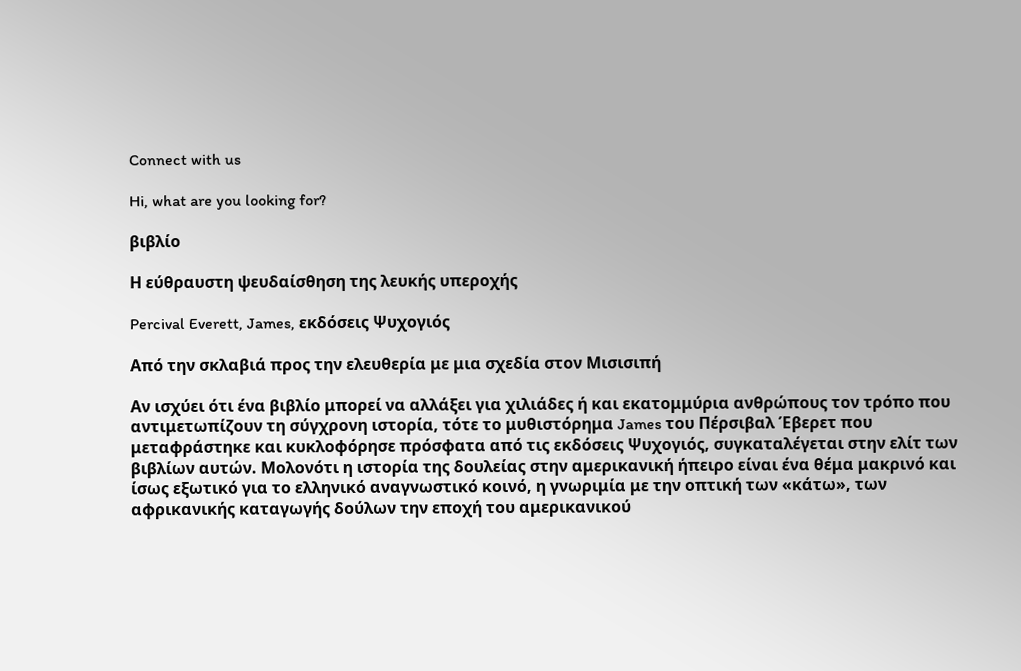Connect with us

Hi, what are you looking for?

βιβλίο

Η εύθραυστη ψευδαίσθηση της λευκής υπεροχής

Percival Everett, James, εκδόσεις Ψυχογιός

Από την σκλαβιά προς την ελευθερία με μια σχεδία στον Μισισιπή

Αν ισχύει ότι ένα βιβλίο μπορεί να αλλάξει για χιλιάδες ή και εκατομμύρια ανθρώπους τον τρόπο που αντιμετωπίζουν τη σύγχρονη ιστορία, τότε το μυθιστόρημα James του Πέρσιβαλ Έβερετ που μεταφράστηκε και κυκλοφόρησε πρόσφατα από τις εκδόσεις Ψυχογιός, συγκαταλέγεται στην ελίτ των βιβλίων αυτών. Μολονότι η ιστορία της δουλείας στην αμερικανική ήπειρο είναι ένα θέμα μακρινό και ίσως εξωτικό για το ελληνικό αναγνωστικό κοινό, η γνωριμία με την οπτική των «κάτω», των αφρικανικής καταγωγής δούλων την εποχή του αμερικανικού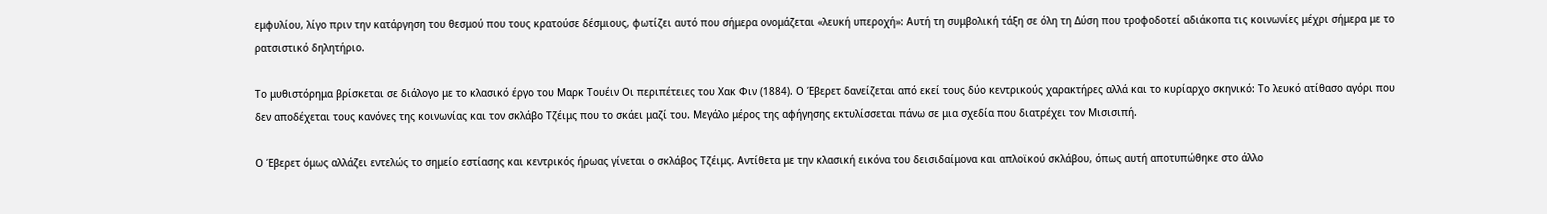εμφυλίου, λίγο πριν την κατάργηση του θεσμού που τους κρατούσε δέσμιους, φωτίζει αυτό που σήμερα ονομάζεται «λευκή υπεροχή»: Αυτή τη συμβολική τάξη σε όλη τη Δύση που τροφοδοτεί αδιάκοπα τις κοινωνίες μέχρι σήμερα με το ρατσιστικό δηλητήριο.

Το μυθιστόρημα βρίσκεται σε διάλογο με το κλασικό έργο του Μαρκ Τουέιν Οι περιπέτειες του Χακ Φιν (1884). Ο Έβερετ δανείζεται από εκεί τους δύο κεντρικούς χαρακτήρες αλλά και το κυρίαρχο σκηνικό: Το λευκό ατίθασο αγόρι που δεν αποδέχεται τους κανόνες της κοινωνίας και τον σκλάβο Τζέιμς που το σκάει μαζί του. Μεγάλο μέρος της αφήγησης εκτυλίσσεται πάνω σε μια σχεδία που διατρέχει τον Μισισιπή.

Ο Έβερετ όμως αλλάζει εντελώς το σημείο εστίασης και κεντρικός ήρωας γίνεται ο σκλάβος Τζέιμς. Αντίθετα με την κλασική εικόνα του δεισιδαίμονα και απλοϊκού σκλάβου, όπως αυτή αποτυπώθηκε στο άλλο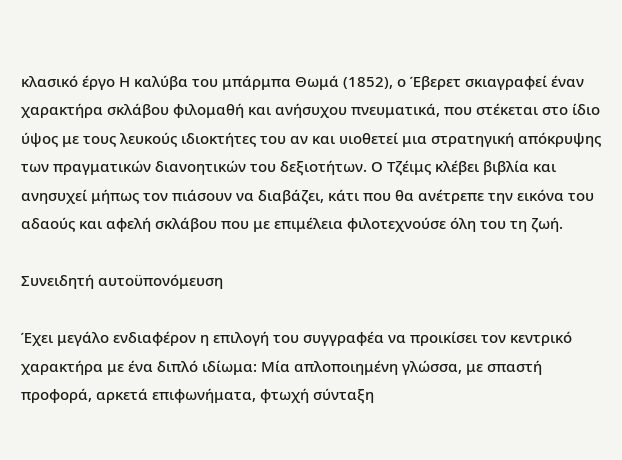κλασικό έργο Η καλύβα του μπάρμπα Θωμά (1852), ο Έβερετ σκιαγραφεί έναν χαρακτήρα σκλάβου φιλομαθή και ανήσυχου πνευματικά, που στέκεται στο ίδιο ύψος με τους λευκούς ιδιοκτήτες του αν και υιοθετεί μια στρατηγική απόκρυψης των πραγματικών διανοητικών του δεξιοτήτων. Ο Τζέιμς κλέβει βιβλία και ανησυχεί μήπως τον πιάσουν να διαβάζει, κάτι που θα ανέτρεπε την εικόνα του αδαούς και αφελή σκλάβου που με επιμέλεια φιλοτεχνούσε όλη του τη ζωή.

Συνειδητή αυτοϋπονόμευση

Έχει μεγάλο ενδιαφέρον η επιλογή του συγγραφέα να προικίσει τον κεντρικό χαρακτήρα με ένα διπλό ιδίωμα: Μία απλοποιημένη γλώσσα, με σπαστή προφορά, αρκετά επιφωνήματα, φτωχή σύνταξη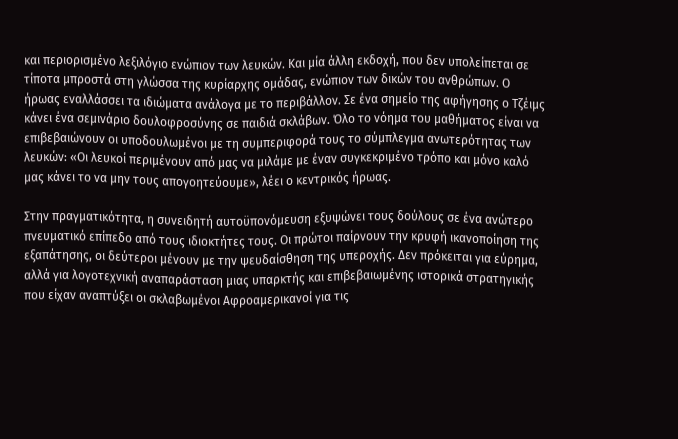και περιορισμένο λεξιλόγιο ενώπιον των λευκών. Και μία άλλη εκδοχή, που δεν υπολείπεται σε τίποτα μπροστά στη γλώσσα της κυρίαρχης ομάδας, ενώπιον των δικών του ανθρώπων. Ο ήρωας εναλλάσσει τα ιδιώματα ανάλογα με το περιβάλλον. Σε ένα σημείο της αφήγησης ο Τζέιμς κάνει ένα σεμινάριο δουλοφροσύνης σε παιδιά σκλάβων. Όλο το νόημα του μαθήματος είναι να επιβεβαιώνουν οι υποδουλωμένοι με τη συμπεριφορά τους το σύμπλεγμα ανωτερότητας των λευκών: «Οι λευκοί περιμένουν από μας να μιλάμε με έναν συγκεκριμένο τρόπο και μόνο καλό μας κάνει το να μην τους απογοητεύουμε», λέει ο κεντρικός ήρωας.

Στην πραγματικότητα, η συνειδητή αυτοϋπονόμευση εξυψώνει τους δούλους σε ένα ανώτερο πνευματικό επίπεδο από τους ιδιοκτήτες τους. Οι πρώτοι παίρνουν την κρυφή ικανοποίηση της εξαπάτησης, οι δεύτεροι μένουν με την ψευδαίσθηση της υπεροχής. Δεν πρόκειται για εύρημα, αλλά για λογοτεχνική αναπαράσταση μιας υπαρκτής και επιβεβαιωμένης ιστορικά στρατηγικής που είχαν αναπτύξει οι σκλαβωμένοι Αφροαμερικανοί για τις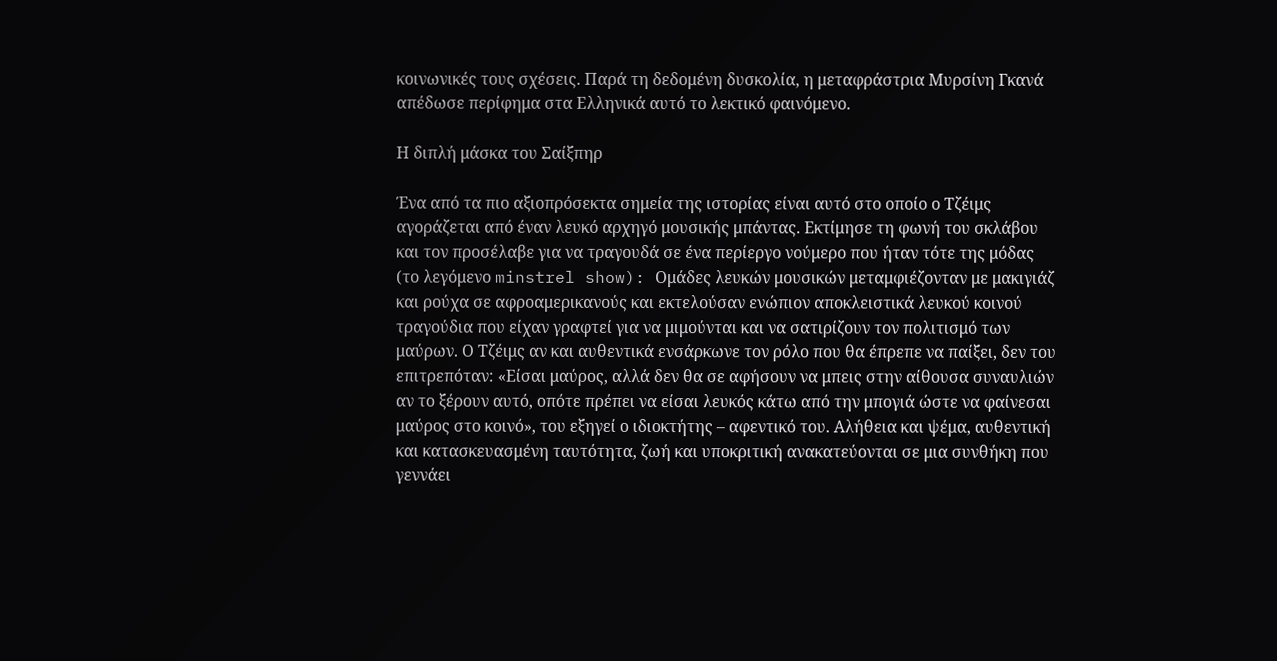κοινωνικές τους σχέσεις. Παρά τη δεδομένη δυσκολία, η μεταφράστρια Μυρσίνη Γκανά απέδωσε περίφημα στα Ελληνικά αυτό το λεκτικό φαινόμενο.

Η διπλή μάσκα του Σαίξπηρ

Ένα από τα πιο αξιοπρόσεκτα σημεία της ιστορίας είναι αυτό στο οποίο ο Τζέιμς αγοράζεται από έναν λευκό αρχηγό μουσικής μπάντας. Εκτίμησε τη φωνή του σκλάβου και τον προσέλαβε για να τραγουδά σε ένα περίεργο νούμερο που ήταν τότε της μόδας (το λεγόμενο minstrel show): Ομάδες λευκών μουσικών μεταμφιέζονταν με μακιγιάζ και ρούχα σε αφροαμερικανούς και εκτελούσαν ενώπιον αποκλειστικά λευκού κοινού τραγούδια που είχαν γραφτεί για να μιμούνται και να σατιρίζουν τον πολιτισμό των μαύρων. Ο Τζέιμς αν και αυθεντικά ενσάρκωνε τον ρόλο που θα έπρεπε να παίξει, δεν του επιτρεπόταν: «Είσαι μαύρος, αλλά δεν θα σε αφήσουν να μπεις στην αίθουσα συναυλιών αν το ξέρουν αυτό, οπότε πρέπει να είσαι λευκός κάτω από την μπογιά ώστε να φαίνεσαι μαύρος στο κοινό», του εξηγεί ο ιδιοκτήτης – αφεντικό του. Αλήθεια και ψέμα, αυθεντική και κατασκευασμένη ταυτότητα, ζωή και υποκριτική ανακατεύονται σε μια συνθήκη που γεννάει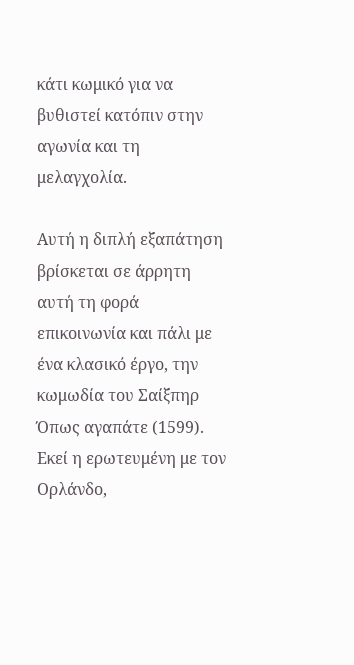κάτι κωμικό για να βυθιστεί κατόπιν στην αγωνία και τη μελαγχολία.

Αυτή η διπλή εξαπάτηση βρίσκεται σε άρρητη αυτή τη φορά επικοινωνία και πάλι με ένα κλασικό έργο, την κωμωδία του Σαίξπηρ Όπως αγαπάτε (1599). Εκεί η ερωτευμένη με τον Ορλάνδο,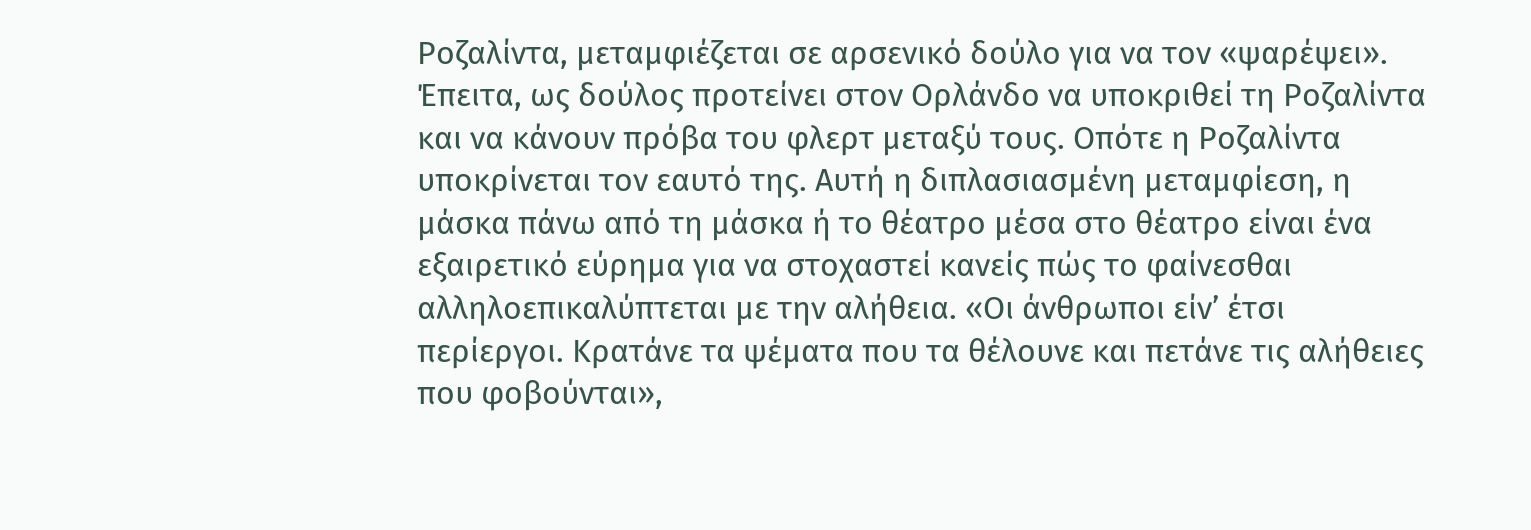Ροζαλίντα, μεταμφιέζεται σε αρσενικό δούλο για να τον «ψαρέψει». Έπειτα, ως δούλος προτείνει στον Ορλάνδο να υποκριθεί τη Ροζαλίντα και να κάνουν πρόβα του φλερτ μεταξύ τους. Οπότε η Ροζαλίντα υποκρίνεται τον εαυτό της. Αυτή η διπλασιασμένη μεταμφίεση, η μάσκα πάνω από τη μάσκα ή το θέατρο μέσα στο θέατρο είναι ένα εξαιρετικό εύρημα για να στοχαστεί κανείς πώς το φαίνεσθαι αλληλοεπικαλύπτεται με την αλήθεια. «Οι άνθρωποι είν’ έτσι περίεργοι. Κρατάνε τα ψέματα που τα θέλουνε και πετάνε τις αλήθειες που φοβούνται»,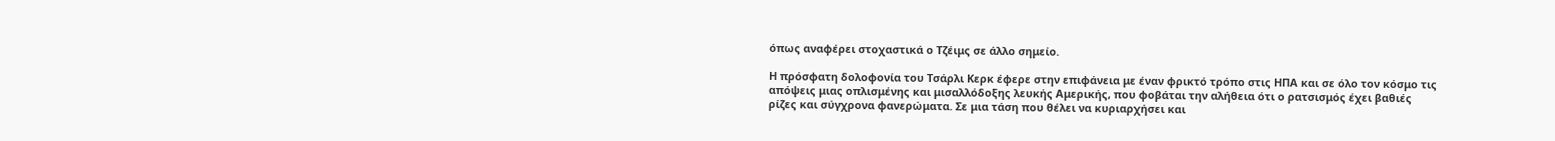όπως αναφέρει στοχαστικά ο Τζέιμς σε άλλο σημείο.

Η πρόσφατη δολοφονία του Τσάρλι Κερκ έφερε στην επιφάνεια με έναν φρικτό τρόπο στις ΗΠΑ και σε όλο τον κόσμο τις απόψεις μιας οπλισμένης και μισαλλόδοξης λευκής Αμερικής, που φοβάται την αλήθεια ότι ο ρατσισμός έχει βαθιές ρίζες και σύγχρονα φανερώματα. Σε μια τάση που θέλει να κυριαρχήσει και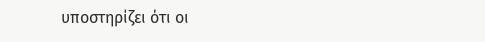υποστηρίζει ότι οι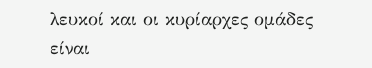λευκοί και οι κυρίαρχες ομάδες είναι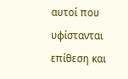αυτοί που υφίστανται επίθεση και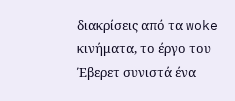διακρίσεις από τα woke κινήματα, το έργο του Έβερετ συνιστά ένα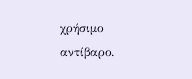χρήσιμο αντίβαρο.